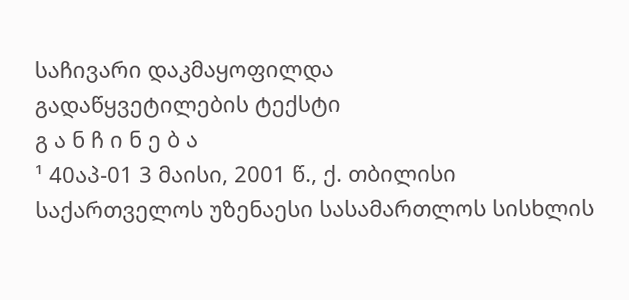საჩივარი დაკმაყოფილდა
გადაწყვეტილების ტექსტი
გ ა ნ ჩ ი ნ ე ბ ა
¹ 40აპ-01 3 მაისი, 2001 წ., ქ. თბილისი
საქართველოს უზენაესი სასამართლოს სისხლის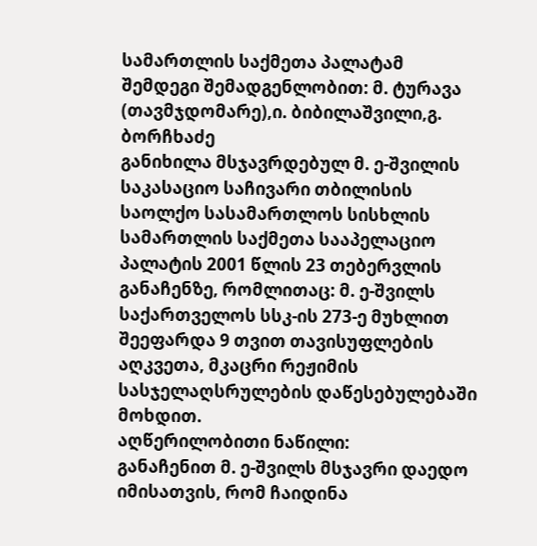სამართლის საქმეთა პალატამ შემდეგი შემადგენლობით: მ. ტურავა (თავმჯდომარე),ი. ბიბილაშვილი,გ. ბორჩხაძე
განიხილა მსჯავრდებულ მ. ე-შვილის საკასაციო საჩივარი თბილისის საოლქო სასამართლოს სისხლის სამართლის საქმეთა სააპელაციო პალატის 2001 წლის 23 თებერვლის განაჩენზე, რომლითაც: მ. ე-შვილს საქართველოს სსკ-ის 273-ე მუხლით შეეფარდა 9 თვით თავისუფლების აღკვეთა, მკაცრი რეჟიმის სასჯელაღსრულების დაწესებულებაში მოხდით.
აღწერილობითი ნაწილი:
განაჩენით მ. ე-შვილს მსჯავრი დაედო იმისათვის, რომ ჩაიდინა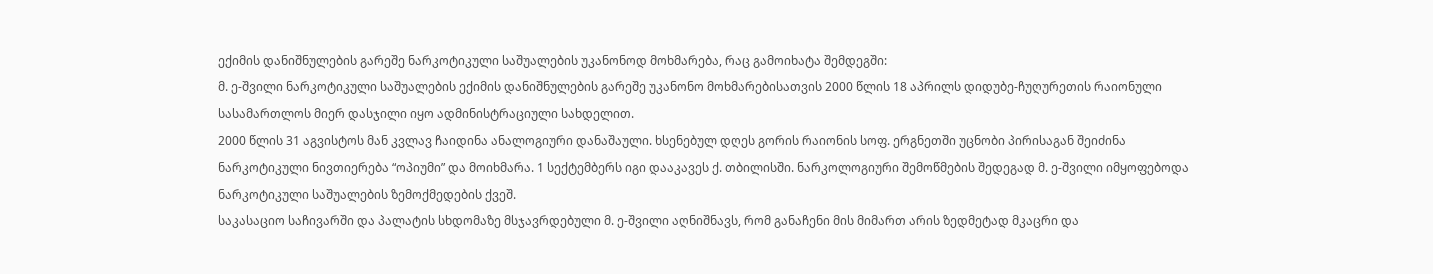ექიმის დანიშნულების გარეშე ნარკოტიკული საშუალების უკანონოდ მოხმარება, რაც გამოიხატა შემდეგში:
მ. ე-შვილი ნარკოტიკული საშუალების ექიმის დანიშნულების გარეშე უკანონო მოხმარებისათვის 2000 წლის 18 აპრილს დიდუბე-ჩუღურეთის რაიონული სასამართლოს მიერ დასჯილი იყო ადმინისტრაციული სახდელით.
2000 წლის 31 აგვისტოს მან კვლავ ჩაიდინა ანალოგიური დანაშაული. ხსენებულ დღეს გორის რაიონის სოფ. ერგნეთში უცნობი პირისაგან შეიძინა ნარკოტიკული ნივთიერება “ოპიუმი” და მოიხმარა. 1 სექტემბერს იგი დააკავეს ქ. თბილისში. ნარკოლოგიური შემოწმების შედეგად მ. ე-შვილი იმყოფებოდა ნარკოტიკული საშუალების ზემოქმედების ქვეშ.
საკასაციო საჩივარში და პალატის სხდომაზე მსჯავრდებული მ. ე-შვილი აღნიშნავს, რომ განაჩენი მის მიმართ არის ზედმეტად მკაცრი და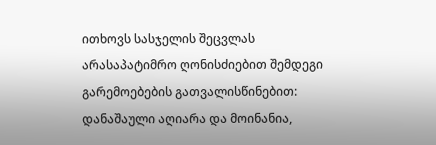ითხოვს სასჯელის შეცვლას არასაპატიმრო ღონისძიებით შემდეგი გარემოებების გათვალისწინებით: დანაშაული აღიარა და მოინანია,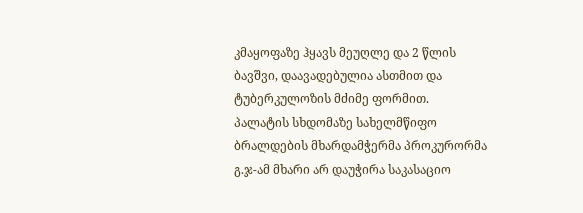კმაყოფაზე ჰყავს მეუღლე და 2 წლის ბავშვი, დაავადებულია ასთმით და ტუბერკულოზის მძიმე ფორმით.
პალატის სხდომაზე სახელმწიფო ბრალდების მხარდამჭერმა პროკურორმა გ.ჯ-ამ მხარი არ დაუჭირა საკასაციო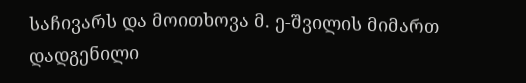საჩივარს და მოითხოვა მ. ე-შვილის მიმართ დადგენილი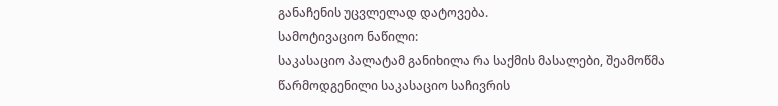განაჩენის უცვლელად დატოვება.
სამოტივაციო ნაწილი:
საკასაციო პალატამ განიხილა რა საქმის მასალები, შეამოწმა წარმოდგენილი საკასაციო საჩივრის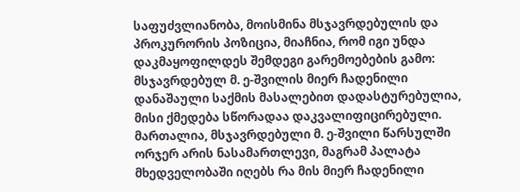საფუძვლიანობა, მოისმინა მსჯავრდებულის და პროკურორის პოზიცია, მიაჩნია, რომ იგი უნდა დაკმაყოფილდეს შემდეგი გარემოებების გამო:
მსჯავრდებულ მ. ე-შვილის მიერ ჩადენილი დანაშაული საქმის მასალებით დადასტურებულია, მისი ქმედება სწორადაა დაკვალიფიცირებული.
მართალია, მსჯავრდებული მ. ე-შვილი წარსულში ორჯერ არის ნასამართლევი, მაგრამ პალატა მხედველობაში იღებს რა მის მიერ ჩადენილი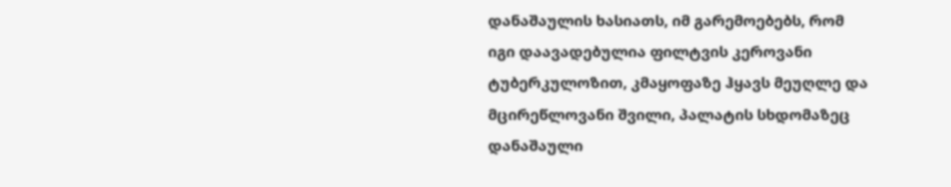დანაშაულის ხასიათს, იმ გარემოებებს, რომ იგი დაავადებულია ფილტვის კეროვანი ტუბერკულოზით, კმაყოფაზე ჰყავს მეუღლე და მცირეწლოვანი შვილი, პალატის სხდომაზეც დანაშაული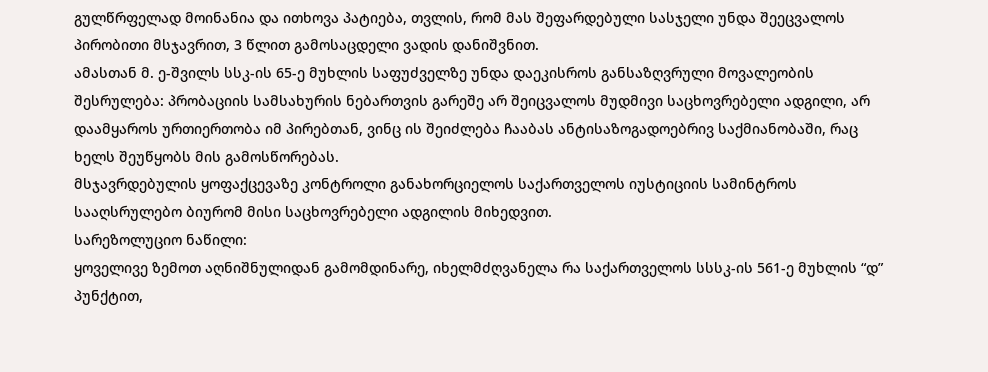გულწრფელად მოინანია და ითხოვა პატიება, თვლის, რომ მას შეფარდებული სასჯელი უნდა შეეცვალოს პირობითი მსჯავრით, 3 წლით გამოსაცდელი ვადის დანიშვნით.
ამასთან მ. ე-შვილს სსკ-ის 65-ე მუხლის საფუძველზე უნდა დაეკისროს განსაზღვრული მოვალეობის შესრულება: პრობაციის სამსახურის ნებართვის გარეშე არ შეიცვალოს მუდმივი საცხოვრებელი ადგილი, არ დაამყაროს ურთიერთობა იმ პირებთან, ვინც ის შეიძლება ჩააბას ანტისაზოგადოებრივ საქმიანობაში, რაც ხელს შეუწყობს მის გამოსწორებას.
მსჯავრდებულის ყოფაქცევაზე კონტროლი განახორციელოს საქართველოს იუსტიციის სამინტროს სააღსრულებო ბიურომ მისი საცხოვრებელი ადგილის მიხედვით.
სარეზოლუციო ნაწილი:
ყოველივე ზემოთ აღნიშნულიდან გამომდინარე, იხელმძღვანელა რა საქართველოს სსსკ-ის 561-ე მუხლის “დ” პუნქტით,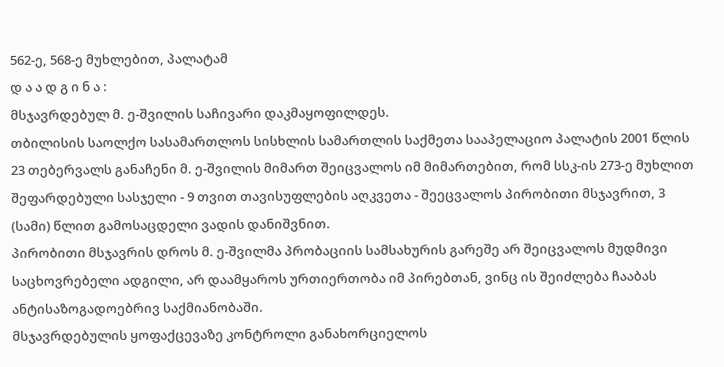562-ე, 568-ე მუხლებით, პალატამ
დ ა ა დ გ ი ნ ა :
მსჯავრდებულ მ. ე-შვილის საჩივარი დაკმაყოფილდეს.
თბილისის საოლქო სასამართლოს სისხლის სამართლის საქმეთა სააპელაციო პალატის 2001 წლის 23 თებერვალს განაჩენი მ. ე-შვილის მიმართ შეიცვალოს იმ მიმართებით, რომ სსკ-ის 273-ე მუხლით შეფარდებული სასჯელი - 9 თვით თავისუფლების აღკვეთა - შეეცვალოს პირობითი მსჯავრით, 3 (სამი) წლით გამოსაცდელი ვადის დანიშვნით.
პირობითი მსჯავრის დროს მ. ე-შვილმა პრობაციის სამსახურის გარეშე არ შეიცვალოს მუდმივი საცხოვრებელი ადგილი, არ დაამყაროს ურთიერთობა იმ პირებთან, ვინც ის შეიძლება ჩააბას ანტისაზოგადოებრივ საქმიანობაში.
მსჯავრდებულის ყოფაქცევაზე კონტროლი განახორციელოს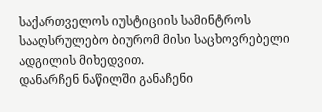საქართველოს იუსტიციის სამინტროს სააღსრულებო ბიურომ მისი საცხოვრებელი ადგილის მიხედვით.
დანარჩენ ნაწილში განაჩენი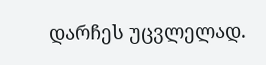დარჩეს უცვლელად.